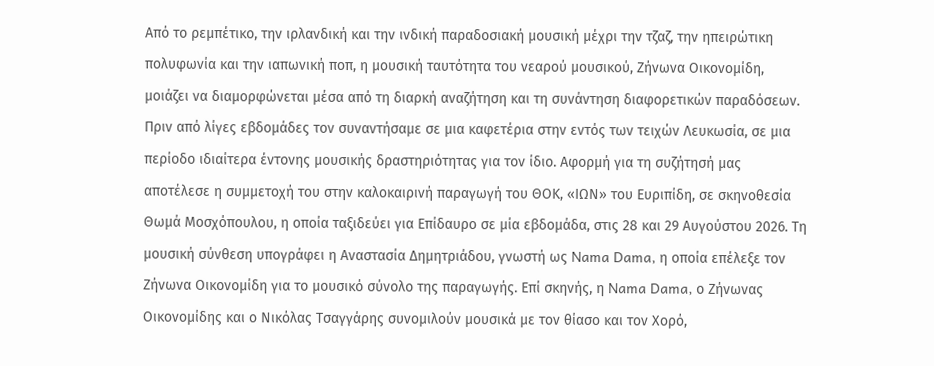Από το ρεμπέτικο, την ιρλανδική και την ινδική παραδοσιακή μουσική μέχρι την τζαζ, την ηπειρώτικη πολυφωνία και την ιαπωνική ποπ, η μουσική ταυτότητα του νεαρού μουσικού, Ζήνωνα Οικονομίδη, μοιάζει να διαμορφώνεται μέσα από τη διαρκή αναζήτηση και τη συνάντηση διαφορετικών παραδόσεων.
Πριν από λίγες εβδομάδες τον συναντήσαμε σε μια καφετέρια στην εντός των τειχών Λευκωσία, σε μια περίοδο ιδιαίτερα έντονης μουσικής δραστηριότητας για τον ίδιο. Αφορμή για τη συζήτησή μας αποτέλεσε η συμμετοχή του στην καλοκαιρινή παραγωγή του ΘΟΚ, «ΙΩΝ» του Ευριπίδη, σε σκηνοθεσία Θωμά Μοσχόπουλου, η οποία ταξιδεύει για Επίδαυρο σε μία εβδομάδα, στις 28 και 29 Αυγούστου 2026. Τη μουσική σύνθεση υπογράφει η Αναστασία Δημητριάδου, γνωστή ως Nama Dama, η οποία επέλεξε τον Ζήνωνα Οικονομίδη για το μουσικό σύνολο της παραγωγής. Επί σκηνής, η Nama Dama, ο Ζήνωνας Οικονομίδης και ο Νικόλας Τσαγγάρης συνομιλούν μουσικά με τον θίασο και τον Χορό,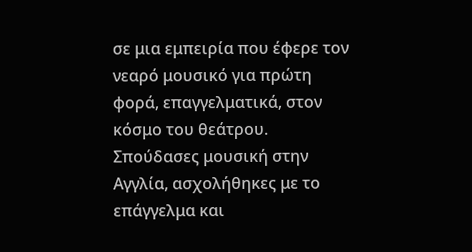σε μια εμπειρία που έφερε τον νεαρό μουσικό για πρώτη φορά, επαγγελματικά, στον κόσμο του θεάτρου.
Σπούδασες μουσική στην Αγγλία, ασχολήθηκες με το επάγγελμα και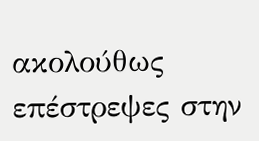ακολούθως επέστρεψες στην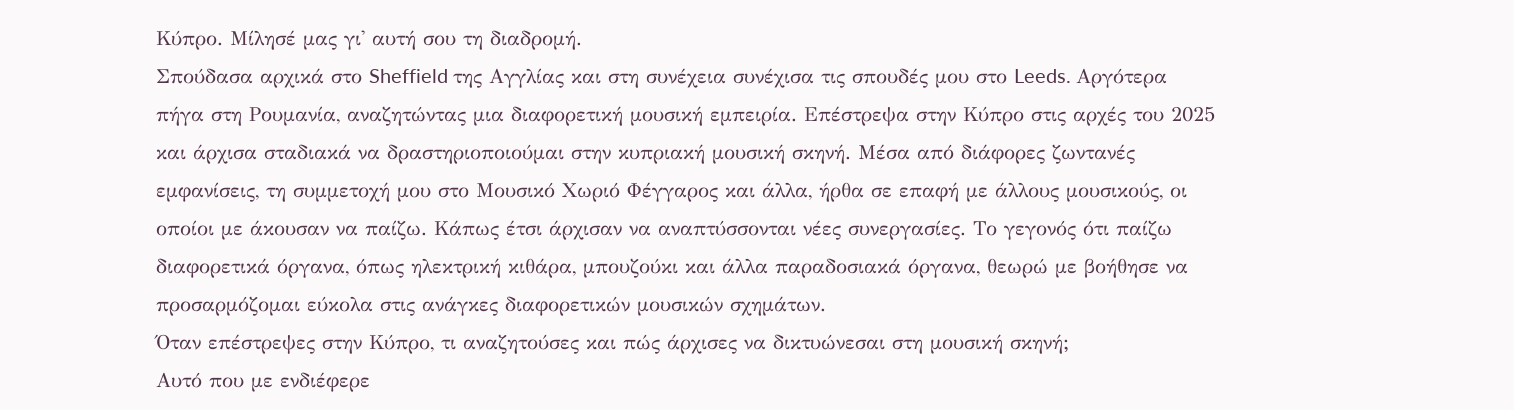Κύπρο. Μίλησέ μας γι' αυτή σου τη διαδρομή.
Σπούδασα αρχικά στο Sheffield της Αγγλίας και στη συνέχεια συνέχισα τις σπουδές μου στο Leeds. Αργότερα πήγα στη Ρουμανία, αναζητώντας μια διαφορετική μουσική εμπειρία. Επέστρεψα στην Κύπρο στις αρχές του 2025 και άρχισα σταδιακά να δραστηριοποιούμαι στην κυπριακή μουσική σκηνή. Μέσα από διάφορες ζωντανές εμφανίσεις, τη συμμετοχή μου στο Μουσικό Χωριό Φέγγαρος και άλλα, ήρθα σε επαφή με άλλους μουσικούς, οι οποίοι με άκουσαν να παίζω. Κάπως έτσι άρχισαν να αναπτύσσονται νέες συνεργασίες. Το γεγονός ότι παίζω διαφορετικά όργανα, όπως ηλεκτρική κιθάρα, μπουζούκι και άλλα παραδοσιακά όργανα, θεωρώ με βοήθησε να προσαρμόζομαι εύκολα στις ανάγκες διαφορετικών μουσικών σχημάτων.
Όταν επέστρεψες στην Κύπρο, τι αναζητούσες και πώς άρχισες να δικτυώνεσαι στη μουσική σκηνή;
Αυτό που με ενδιέφερε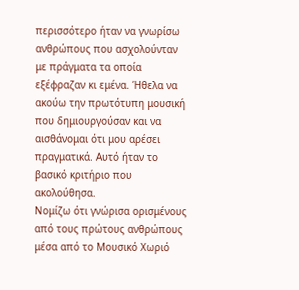περισσότερο ήταν να γνωρίσω ανθρώπους που ασχολούνταν με πράγματα τα οποία εξέφραζαν κι εμένα. Ήθελα να ακούω την πρωτότυπη μουσική που δημιουργούσαν και να αισθάνομαι ότι μου αρέσει πραγματικά. Αυτό ήταν το βασικό κριτήριο που ακολούθησα.
Νομίζω ότι γνώρισα ορισμένους από τους πρώτους ανθρώπους μέσα από το Μουσικό Χωριό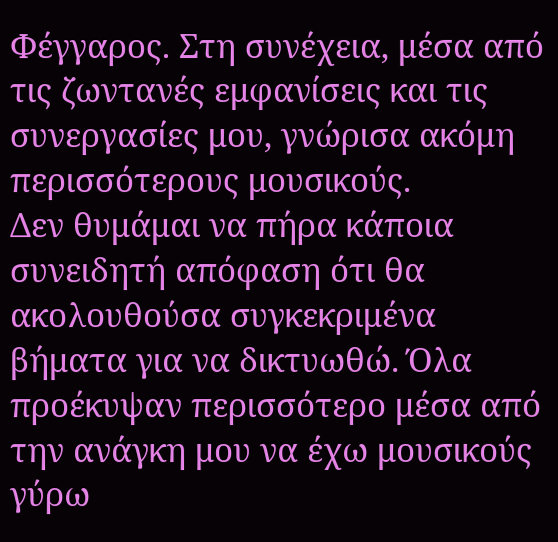Φέγγαρος. Στη συνέχεια, μέσα από τις ζωντανές εμφανίσεις και τις συνεργασίες μου, γνώρισα ακόμη περισσότερους μουσικούς.
Δεν θυμάμαι να πήρα κάποια συνειδητή απόφαση ότι θα ακολουθούσα συγκεκριμένα βήματα για να δικτυωθώ. Όλα προέκυψαν περισσότερο μέσα από την ανάγκη μου να έχω μουσικούς γύρω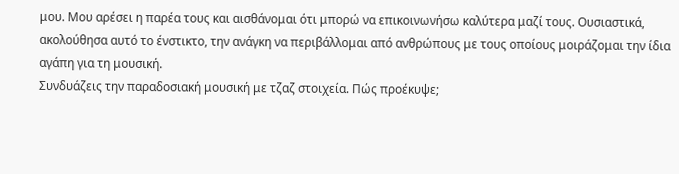μου. Μου αρέσει η παρέα τους και αισθάνομαι ότι μπορώ να επικοινωνήσω καλύτερα μαζί τους. Ουσιαστικά, ακολούθησα αυτό το ένστικτο, την ανάγκη να περιβάλλομαι από ανθρώπους με τους οποίους μοιράζομαι την ίδια αγάπη για τη μουσική.
Συνδυάζεις την παραδοσιακή μουσική με τζαζ στοιχεία. Πώς προέκυψε;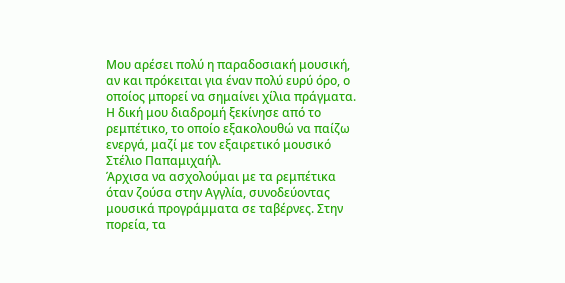Μου αρέσει πολύ η παραδοσιακή μουσική, αν και πρόκειται για έναν πολύ ευρύ όρο, ο οποίος μπορεί να σημαίνει χίλια πράγματα. Η δική μου διαδρομή ξεκίνησε από το ρεμπέτικο, το οποίο εξακολουθώ να παίζω ενεργά, μαζί με τον εξαιρετικό μουσικό Στέλιο Παπαμιχαήλ.
Άρχισα να ασχολούμαι με τα ρεμπέτικα όταν ζούσα στην Αγγλία, συνοδεύοντας μουσικά προγράμματα σε ταβέρνες. Στην πορεία, τα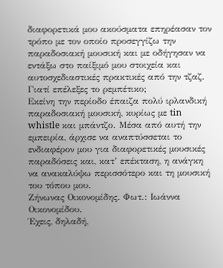διαφορετικά μου ακούσματα επηρέασαν τον τρόπο με τον οποίο προσεγγίζω την παραδοσιακή μουσική και με οδήγησαν να εντάξω στο παίξιμό μου στοιχεία και αυτοσχεδιαστικές πρακτικές από την τζαζ.
Γιατί επέλεξες το ρεμπέτικο;
Εκείνη την περίοδο έπαιζα πολύ ιρλανδική παραδοσιακή μουσική, κυρίως με tin whistle και μπάντζο. Μέσα από αυτή την εμπειρία, άρχισε να αναπτύσσεται το ενδιαφέρον μου για διαφορετικές μουσικές παραδόσεις και, κατ’ επέκταση, η ανάγκη να ανακαλύψω περισσότερο και τη μουσική του τόπου μου.
Ζήνωνας Οικονομίδης. Φωτ.: Ιωάννα Οικονομίδου.
Έχεις, δηλαδή,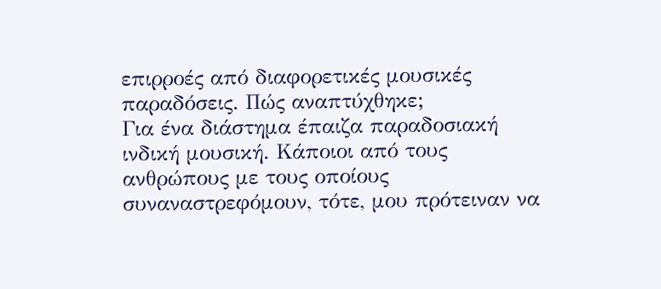επιρροές από διαφορετικές μουσικές παραδόσεις. Πώς αναπτύχθηκε;
Για ένα διάστημα έπαιζα παραδοσιακή ινδική μουσική. Κάποιοι από τους ανθρώπους με τους οποίους συναναστρεφόμουν, τότε, μου πρότειναν να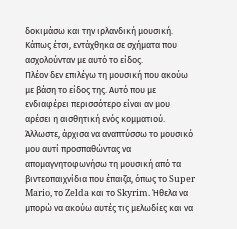δοκιμάσω και την ιρλανδική μουσική. Κάπως έτσι, εντάχθηκα σε σχήματα που ασχολούνταν με αυτό το είδος.
Πλέον δεν επιλέγω τη μουσική που ακούω με βάση το είδος της. Αυτό που με ενδιαφέρει περισσότερο είναι αν μου αρέσει η αισθητική ενός κομματιού. Άλλωστε, άρχισα να αναπτύσσω το μουσικό μου αυτί προσπαθώντας να απομαγνητοφωνήσω τη μουσική από τα βιντεοπαιχνίδια που έπαιζα, όπως το Super Mario, το Zelda και το Skyrim. Ήθελα να μπορώ να ακούω αυτές τις μελωδίες και να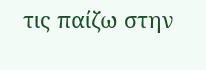τις παίζω στην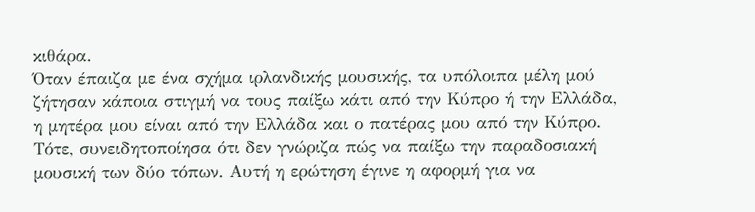κιθάρα.
Όταν έπαιζα με ένα σχήμα ιρλανδικής μουσικής, τα υπόλοιπα μέλη μού ζήτησαν κάποια στιγμή να τους παίξω κάτι από την Κύπρο ή την Ελλάδα, η μητέρα μου είναι από την Ελλάδα και ο πατέρας μου από την Κύπρο. Τότε, συνειδητοποίησα ότι δεν γνώριζα πώς να παίξω την παραδοσιακή μουσική των δύο τόπων. Αυτή η ερώτηση έγινε η αφορμή για να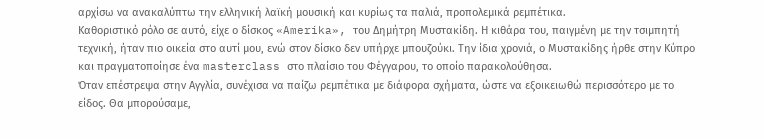αρχίσω να ανακαλύπτω την ελληνική λαϊκή μουσική και κυρίως τα παλιά, προπολεμικά ρεμπέτικα.
Καθοριστικό ρόλο σε αυτό, είχε ο δίσκος «Amerika», του Δημήτρη Μυστακίδη. Η κιθάρα του, παιγμένη με την τσιμπητή τεχνική, ήταν πιο οικεία στο αυτί μου, ενώ στον δίσκο δεν υπήρχε μπουζούκι. Την ίδια χρονιά, ο Μυστακίδης ήρθε στην Κύπρο και πραγματοποίησε ένα masterclass στο πλαίσιο του Φέγγαρου, το οποίο παρακολούθησα.
Όταν επέστρεψα στην Αγγλία, συνέχισα να παίζω ρεμπέτικα με διάφορα σχήματα, ώστε να εξοικειωθώ περισσότερο με το είδος. Θα μπορούσαμε,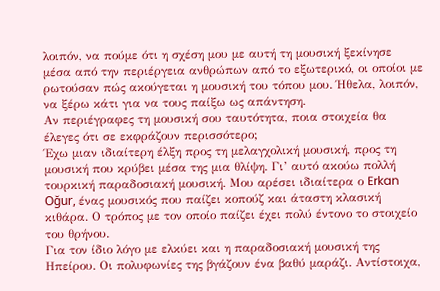λοιπόν, να πούμε ότι η σχέση μου με αυτή τη μουσική ξεκίνησε μέσα από την περιέργεια ανθρώπων από το εξωτερικό, οι οποίοι με ρωτούσαν πώς ακούγεται η μουσική του τόπου μου. Ήθελα, λοιπόν, να ξέρω κάτι για να τους παίξω ως απάντηση.
Αν περιέγραφες τη μουσική σου ταυτότητα, ποια στοιχεία θα έλεγες ότι σε εκφράζουν περισσότερο;
Έχω μιαν ιδιαίτερη έλξη προς τη μελαγχολική μουσική, προς τη μουσική που κρύβει μέσα της μια θλίψη. Γι’ αυτό ακούω πολλή τουρκική παραδοσιακή μουσική. Μου αρέσει ιδιαίτερα ο Erkan Oğur, ένας μουσικός που παίζει κοπούζ και άταστη κλασική κιθάρα. Ο τρόπος με τον οποίο παίζει έχει πολύ έντονο το στοιχείο του θρήνου.
Για τον ίδιο λόγο με ελκύει και η παραδοσιακή μουσική της Ηπείρου. Οι πολυφωνίες της βγάζουν ένα βαθύ μαράζι. Αντίστοιχα,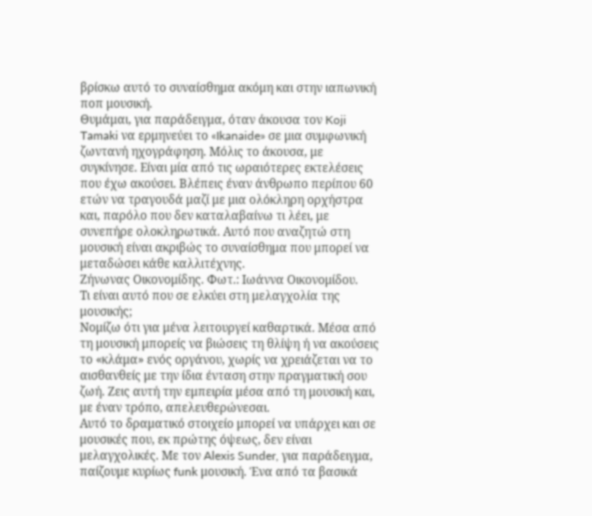βρίσκω αυτό το συναίσθημα ακόμη και στην ιαπωνική ποπ μουσική.
Θυμάμαι, για παράδειγμα, όταν άκουσα τον Koji Tamaki να ερμηνεύει το «Ikanaide» σε μια συμφωνική ζωντανή ηχογράφηση. Μόλις το άκουσα, με συγκίνησε. Είναι μία από τις ωραιότερες εκτελέσεις που έχω ακούσει. Βλέπεις έναν άνθρωπο περίπου 60 ετών να τραγουδά μαζί με μια ολόκληρη ορχήστρα και, παρόλο που δεν καταλαβαίνω τι λέει, με συνεπήρε ολοκληρωτικά. Αυτό που αναζητώ στη μουσική είναι ακριβώς το συναίσθημα που μπορεί να μεταδώσει κάθε καλλιτέχνης.
Ζήνωνας Οικονομίδης. Φωτ.: Ιωάννα Οικονομίδου.
Τι είναι αυτό που σε ελκύει στη μελαγχολία της μουσικής;
Νομίζω ότι για μένα λειτουργεί καθαρτικά. Μέσα από τη μουσική μπορείς να βιώσεις τη θλίψη ή να ακούσεις το «κλάμα» ενός οργάνου, χωρίς να χρειάζεται να το αισθανθείς με την ίδια ένταση στην πραγματική σου ζωή. Ζεις αυτή την εμπειρία μέσα από τη μουσική και, με έναν τρόπο, απελευθερώνεσαι.
Αυτό το δραματικό στοιχείο μπορεί να υπάρχει και σε μουσικές που, εκ πρώτης όψεως, δεν είναι μελαγχολικές. Με τον Alexis Sunder, για παράδειγμα, παίζουμε κυρίως funk μουσική. Ένα από τα βασικά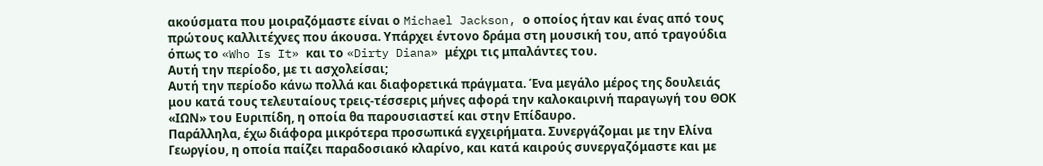ακούσματα που μοιραζόμαστε είναι ο Michael Jackson, ο οποίος ήταν και ένας από τους πρώτους καλλιτέχνες που άκουσα. Υπάρχει έντονο δράμα στη μουσική του, από τραγούδια όπως το «Who Is It» και το «Dirty Diana» μέχρι τις μπαλάντες του.
Αυτή την περίοδο, με τι ασχολείσαι;
Αυτή την περίοδο κάνω πολλά και διαφορετικά πράγματα. Ένα μεγάλο μέρος της δουλειάς μου κατά τους τελευταίους τρεις-τέσσερις μήνες αφορά την καλοκαιρινή παραγωγή του ΘΟΚ «ΙΩΝ» του Ευριπίδη, η οποία θα παρουσιαστεί και στην Επίδαυρο.
Παράλληλα, έχω διάφορα μικρότερα προσωπικά εγχειρήματα. Συνεργάζομαι με την Ελίνα Γεωργίου, η οποία παίζει παραδοσιακό κλαρίνο, και κατά καιρούς συνεργαζόμαστε και με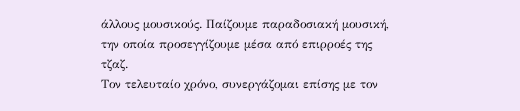άλλους μουσικούς. Παίζουμε παραδοσιακή μουσική, την οποία προσεγγίζουμε μέσα από επιρροές της τζαζ.
Τον τελευταίο χρόνο, συνεργάζομαι επίσης με τον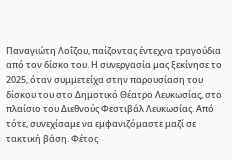Παναγιώτη Λοΐζου, παίζοντας έντεχνα τραγούδια από τον δίσκο του. Η συνεργασία μας ξεκίνησε το 2025, όταν συμμετείχα στην παρουσίαση του δίσκου του στο Δημοτικό Θέατρο Λευκωσίας, στο πλαίσιο του Διεθνούς Φεστιβάλ Λευκωσίας. Από τότε, συνεχίσαμε να εμφανιζόμαστε μαζί σε τακτική βάση. Φέτος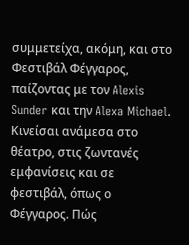συμμετείχα, ακόμη, και στο Φεστιβάλ Φέγγαρος, παίζοντας με τον Alexis Sunder και την Alexa Michael.
Κινείσαι ανάμεσα στο θέατρο, στις ζωντανές εμφανίσεις και σε φεστιβάλ, όπως ο Φέγγαρος. Πώς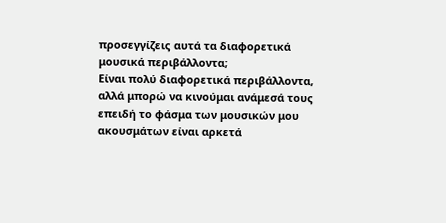προσεγγίζεις αυτά τα διαφορετικά μουσικά περιβάλλοντα;
Είναι πολύ διαφορετικά περιβάλλοντα, αλλά μπορώ να κινούμαι ανάμεσά τους επειδή το φάσμα των μουσικών μου ακουσμάτων είναι αρκετά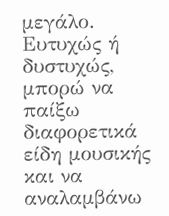μεγάλο. Ευτυχώς ή δυστυχώς, μπορώ να παίξω διαφορετικά είδη μουσικής και να αναλαμβάνω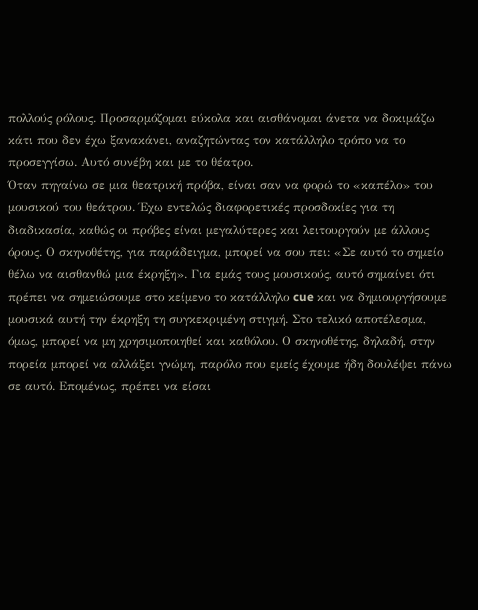πολλούς ρόλους. Προσαρμόζομαι εύκολα και αισθάνομαι άνετα να δοκιμάζω κάτι που δεν έχω ξανακάνει, αναζητώντας τον κατάλληλο τρόπο να το προσεγγίσω. Αυτό συνέβη και με το θέατρο.
Όταν πηγαίνω σε μια θεατρική πρόβα, είναι σαν να φορώ το «καπέλο» του μουσικού του θεάτρου. Έχω εντελώς διαφορετικές προσδοκίες για τη διαδικασία, καθώς οι πρόβες είναι μεγαλύτερες και λειτουργούν με άλλους όρους. Ο σκηνοθέτης, για παράδειγμα, μπορεί να σου πει: «Σε αυτό το σημείο θέλω να αισθανθώ μια έκρηξη». Για εμάς τους μουσικούς, αυτό σημαίνει ότι πρέπει να σημειώσουμε στο κείμενο το κατάλληλο cue και να δημιουργήσουμε μουσικά αυτή την έκρηξη τη συγκεκριμένη στιγμή. Στο τελικό αποτέλεσμα, όμως, μπορεί να μη χρησιμοποιηθεί και καθόλου. Ο σκηνοθέτης, δηλαδή, στην πορεία μπορεί να αλλάξει γνώμη, παρόλο που εμείς έχουμε ήδη δουλέψει πάνω σε αυτό. Επομένως, πρέπει να είσαι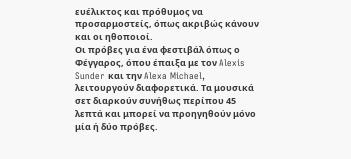ευέλικτος και πρόθυμος να προσαρμοστείς, όπως ακριβώς κάνουν και οι ηθοποιοί.
Οι πρόβες για ένα φεστιβάλ όπως ο Φέγγαρος, όπου έπαιξα με τον Alexis Sunder και την Alexa Michael, λειτουργούν διαφορετικά. Τα μουσικά σετ διαρκούν συνήθως περίπου 45 λεπτά και μπορεί να προηγηθούν μόνο μία ή δύο πρόβες.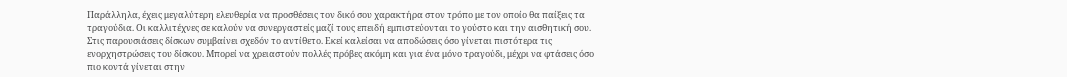Παράλληλα, έχεις μεγαλύτερη ελευθερία να προσθέσεις τον δικό σου χαρακτήρα στον τρόπο με τον οποίο θα παίξεις τα τραγούδια. Οι καλλιτέχνες σε καλούν να συνεργαστείς μαζί τους επειδή εμπιστεύονται το γούστο και την αισθητική σου. Στις παρουσιάσεις δίσκων συμβαίνει σχεδόν το αντίθετο. Εκεί καλείσαι να αποδώσεις όσο γίνεται πιστότερα τις ενορχηστρώσεις του δίσκου. Μπορεί να χρειαστούν πολλές πρόβες ακόμη και για ένα μόνο τραγούδι, μέχρι να φτάσεις όσο πιο κοντά γίνεται στην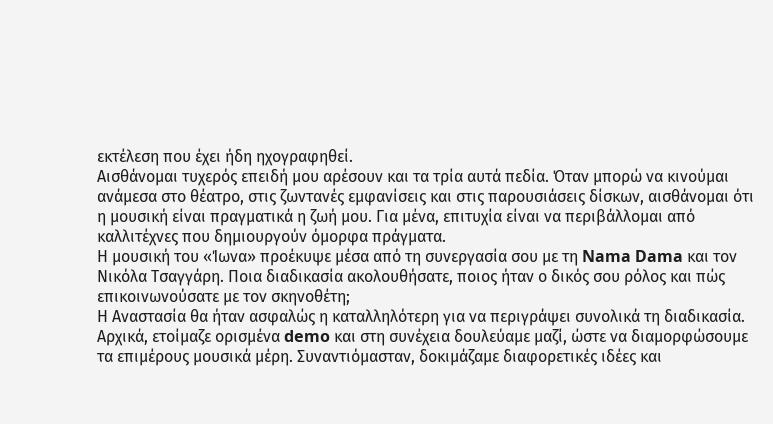εκτέλεση που έχει ήδη ηχογραφηθεί.
Αισθάνομαι τυχερός επειδή μου αρέσουν και τα τρία αυτά πεδία. Όταν μπορώ να κινούμαι ανάμεσα στο θέατρο, στις ζωντανές εμφανίσεις και στις παρουσιάσεις δίσκων, αισθάνομαι ότι η μουσική είναι πραγματικά η ζωή μου. Για μένα, επιτυχία είναι να περιβάλλομαι από καλλιτέχνες που δημιουργούν όμορφα πράγματα.
Η μουσική του «Ίωνα» προέκυψε μέσα από τη συνεργασία σου με τη Nama Dama και τον Νικόλα Τσαγγάρη. Ποια διαδικασία ακολουθήσατε, ποιος ήταν ο δικός σου ρόλος και πώς επικοινωνούσατε με τον σκηνοθέτη;
Η Αναστασία θα ήταν ασφαλώς η καταλληλότερη για να περιγράψει συνολικά τη διαδικασία. Αρχικά, ετοίμαζε ορισμένα demo και στη συνέχεια δουλεύαμε μαζί, ώστε να διαμορφώσουμε τα επιμέρους μουσικά μέρη. Συναντιόμασταν, δοκιμάζαμε διαφορετικές ιδέες και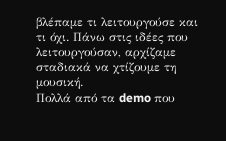βλέπαμε τι λειτουργούσε και τι όχι. Πάνω στις ιδέες που λειτουργούσαν, αρχίζαμε σταδιακά να χτίζουμε τη μουσική.
Πολλά από τα demo που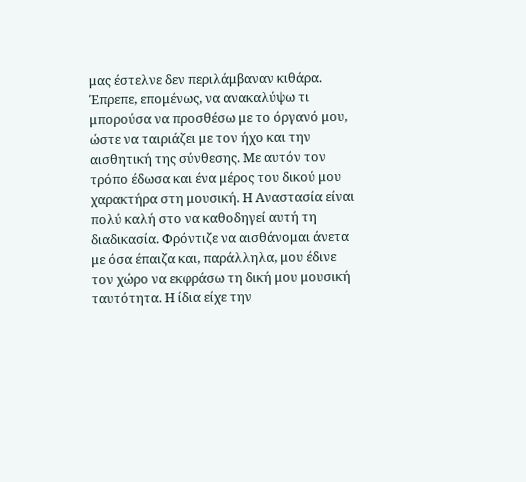μας έστελνε δεν περιλάμβαναν κιθάρα. Έπρεπε, επομένως, να ανακαλύψω τι μπορούσα να προσθέσω με το όργανό μου, ώστε να ταιριάζει με τον ήχο και την αισθητική της σύνθεσης. Με αυτόν τον τρόπο έδωσα και ένα μέρος του δικού μου χαρακτήρα στη μουσική. Η Αναστασία είναι πολύ καλή στο να καθοδηγεί αυτή τη διαδικασία. Φρόντιζε να αισθάνομαι άνετα με όσα έπαιζα και, παράλληλα, μου έδινε τον χώρο να εκφράσω τη δική μου μουσική ταυτότητα. Η ίδια είχε την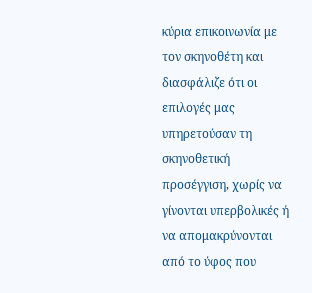κύρια επικοινωνία με τον σκηνοθέτη και διασφάλιζε ότι οι επιλογές μας υπηρετούσαν τη σκηνοθετική προσέγγιση, χωρίς να γίνονται υπερβολικές ή να απομακρύνονται από το ύφος που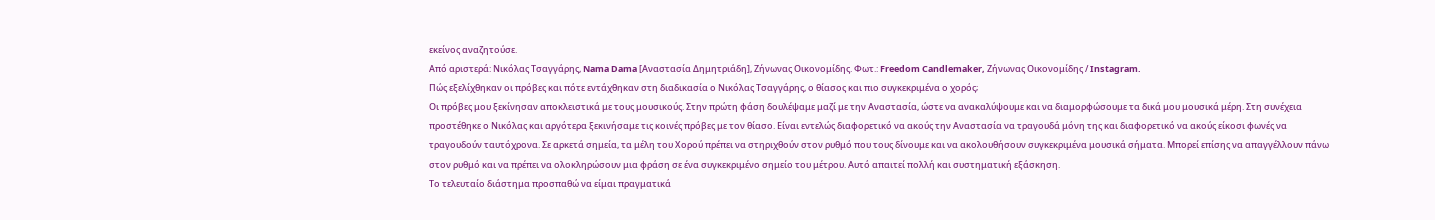εκείνος αναζητούσε.
Από αριστερά: Νικόλας Τσαγγάρης, Nama Dama [Αναστασία Δημητριάδη], Ζήνωνας Οικονομίδης. Φωτ.: Freedom Candlemaker, Zήνωνας Οικονομίδης / Instagram.
Πώς εξελίχθηκαν οι πρόβες και πότε εντάχθηκαν στη διαδικασία ο Νικόλας Τσαγγάρης, ο θίασος και πιο συγκεκριμένα ο χορός;
Οι πρόβες μου ξεκίνησαν αποκλειστικά με τους μουσικούς. Στην πρώτη φάση δουλέψαμε μαζί με την Αναστασία, ώστε να ανακαλύψουμε και να διαμορφώσουμε τα δικά μου μουσικά μέρη. Στη συνέχεια προστέθηκε ο Νικόλας και αργότερα ξεκινήσαμε τις κοινές πρόβες με τον θίασο. Είναι εντελώς διαφορετικό να ακούς την Αναστασία να τραγουδά μόνη της και διαφορετικό να ακούς είκοσι φωνές να τραγουδούν ταυτόχρονα. Σε αρκετά σημεία, τα μέλη του Χορού πρέπει να στηριχθούν στον ρυθμό που τους δίνουμε και να ακολουθήσουν συγκεκριμένα μουσικά σήματα. Μπορεί επίσης να απαγγέλλουν πάνω στον ρυθμό και να πρέπει να ολοκληρώσουν μια φράση σε ένα συγκεκριμένο σημείο του μέτρου. Αυτό απαιτεί πολλή και συστηματική εξάσκηση.
Το τελευταίο διάστημα προσπαθώ να είμαι πραγματικά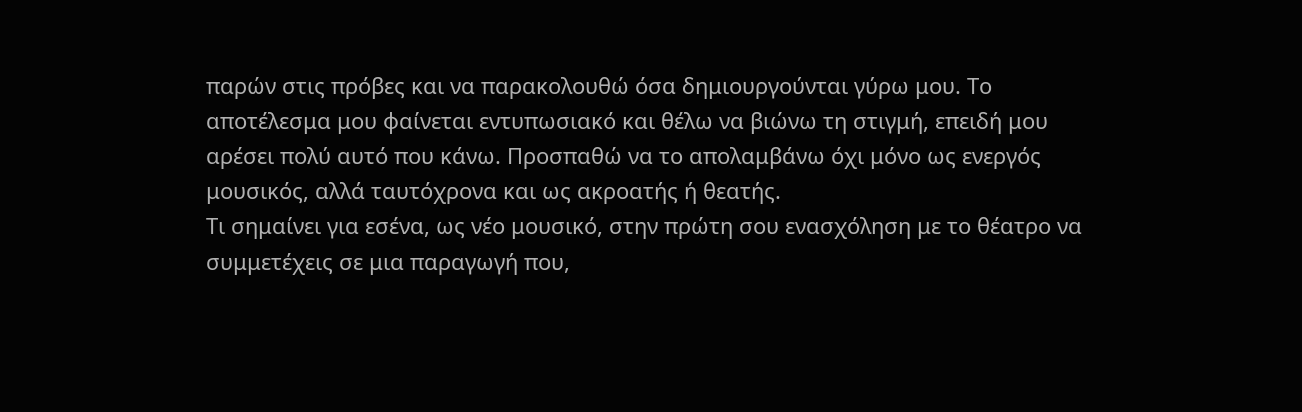παρών στις πρόβες και να παρακολουθώ όσα δημιουργούνται γύρω μου. Το αποτέλεσμα μου φαίνεται εντυπωσιακό και θέλω να βιώνω τη στιγμή, επειδή μου αρέσει πολύ αυτό που κάνω. Προσπαθώ να το απολαμβάνω όχι μόνο ως ενεργός μουσικός, αλλά ταυτόχρονα και ως ακροατής ή θεατής.
Τι σημαίνει για εσένα, ως νέο μουσικό, στην πρώτη σου ενασχόληση με το θέατρο να συμμετέχεις σε μια παραγωγή που,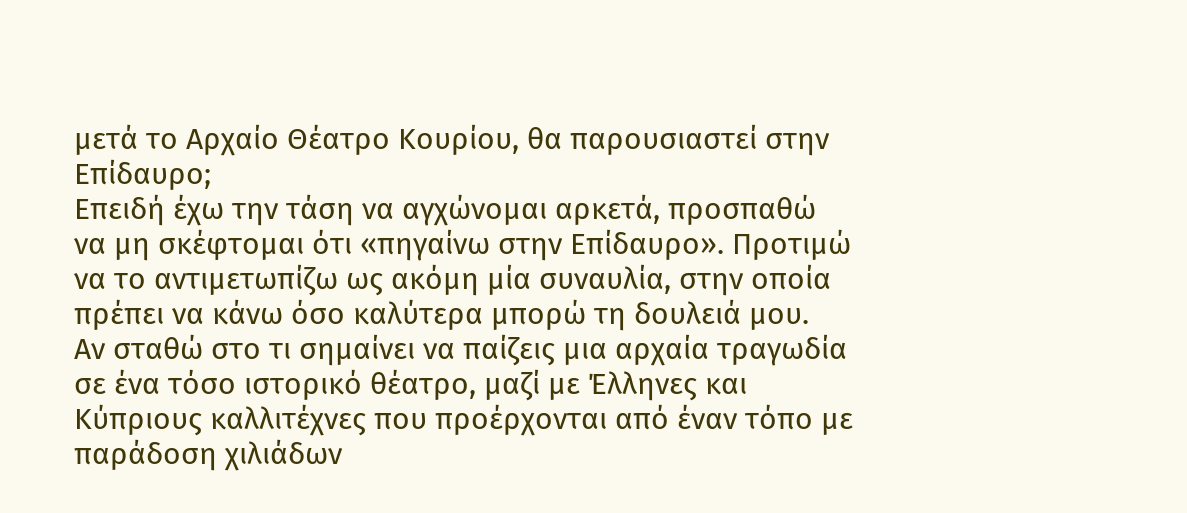μετά το Αρχαίο Θέατρο Κουρίου, θα παρουσιαστεί στην Επίδαυρο;
Επειδή έχω την τάση να αγχώνομαι αρκετά, προσπαθώ να μη σκέφτομαι ότι «πηγαίνω στην Επίδαυρο». Προτιμώ να το αντιμετωπίζω ως ακόμη μία συναυλία, στην οποία πρέπει να κάνω όσο καλύτερα μπορώ τη δουλειά μου.
Αν σταθώ στο τι σημαίνει να παίζεις μια αρχαία τραγωδία σε ένα τόσο ιστορικό θέατρο, μαζί με Έλληνες και Κύπριους καλλιτέχνες που προέρχονται από έναν τόπο με παράδοση χιλιάδων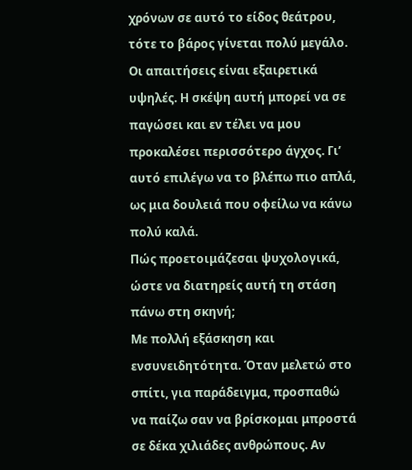χρόνων σε αυτό το είδος θεάτρου, τότε το βάρος γίνεται πολύ μεγάλο. Οι απαιτήσεις είναι εξαιρετικά υψηλές. Η σκέψη αυτή μπορεί να σε παγώσει και εν τέλει να μου προκαλέσει περισσότερο άγχος. Γι’ αυτό επιλέγω να το βλέπω πιο απλά, ως μια δουλειά που οφείλω να κάνω πολύ καλά.
Πώς προετοιμάζεσαι ψυχολογικά, ώστε να διατηρείς αυτή τη στάση πάνω στη σκηνή;
Με πολλή εξάσκηση και ενσυνειδητότητα. Όταν μελετώ στο σπίτι, για παράδειγμα, προσπαθώ να παίζω σαν να βρίσκομαι μπροστά σε δέκα χιλιάδες ανθρώπους. Αν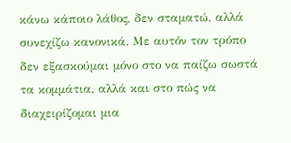κάνω κάποιο λάθος, δεν σταματώ, αλλά συνεχίζω κανονικά. Με αυτόν τον τρόπο δεν εξασκούμαι μόνο στο να παίζω σωστά τα κομμάτια, αλλά και στο πώς να διαχειρίζομαι μια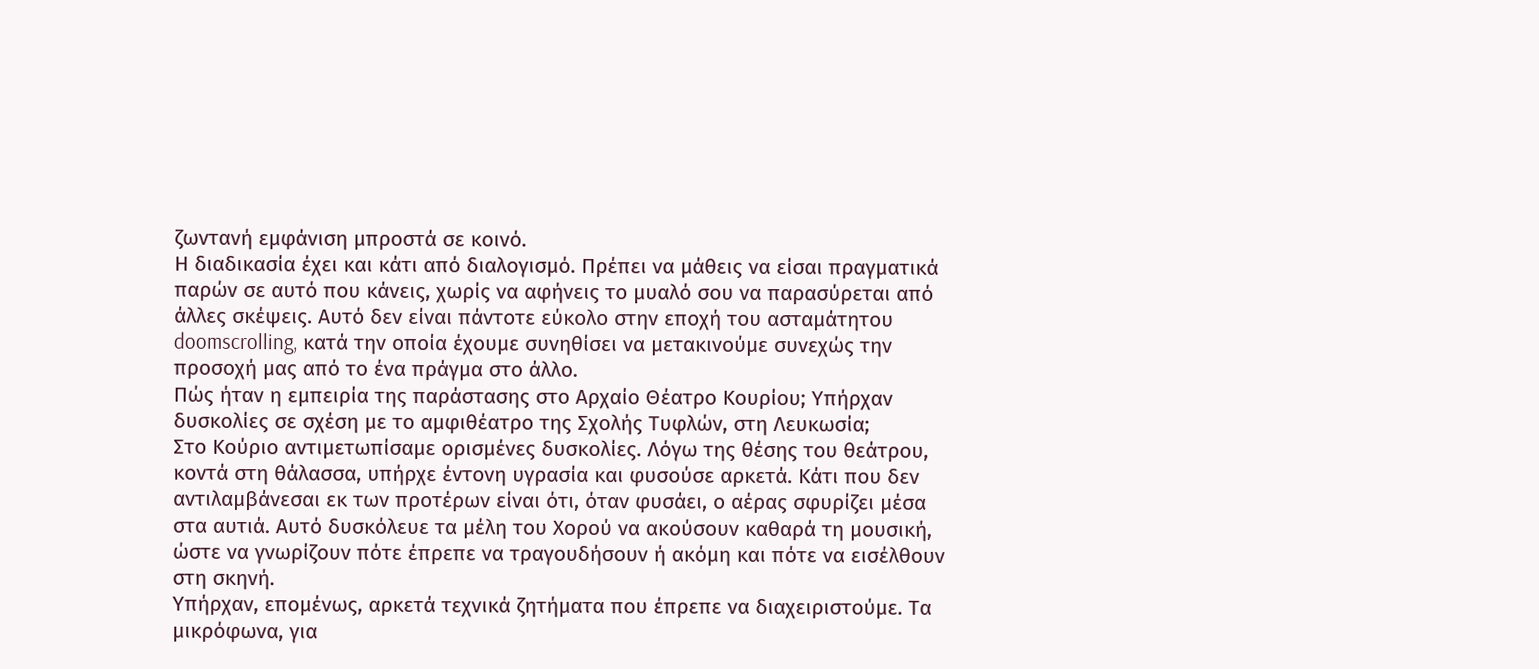ζωντανή εμφάνιση μπροστά σε κοινό.
Η διαδικασία έχει και κάτι από διαλογισμό. Πρέπει να μάθεις να είσαι πραγματικά παρών σε αυτό που κάνεις, χωρίς να αφήνεις το μυαλό σου να παρασύρεται από άλλες σκέψεις. Αυτό δεν είναι πάντοτε εύκολο στην εποχή του ασταμάτητου doomscrolling, κατά την οποία έχουμε συνηθίσει να μετακινούμε συνεχώς την προσοχή μας από το ένα πράγμα στο άλλο.
Πώς ήταν η εμπειρία της παράστασης στο Αρχαίο Θέατρο Κουρίου; Υπήρχαν δυσκολίες σε σχέση με το αμφιθέατρο της Σχολής Τυφλών, στη Λευκωσία;
Στο Κούριο αντιμετωπίσαμε ορισμένες δυσκολίες. Λόγω της θέσης του θεάτρου, κοντά στη θάλασσα, υπήρχε έντονη υγρασία και φυσούσε αρκετά. Κάτι που δεν αντιλαμβάνεσαι εκ των προτέρων είναι ότι, όταν φυσάει, ο αέρας σφυρίζει μέσα στα αυτιά. Αυτό δυσκόλευε τα μέλη του Χορού να ακούσουν καθαρά τη μουσική, ώστε να γνωρίζουν πότε έπρεπε να τραγουδήσουν ή ακόμη και πότε να εισέλθουν στη σκηνή.
Υπήρχαν, επομένως, αρκετά τεχνικά ζητήματα που έπρεπε να διαχειριστούμε. Τα μικρόφωνα, για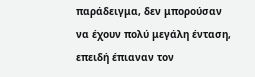παράδειγμα, δεν μπορούσαν να έχουν πολύ μεγάλη ένταση, επειδή έπιαναν τον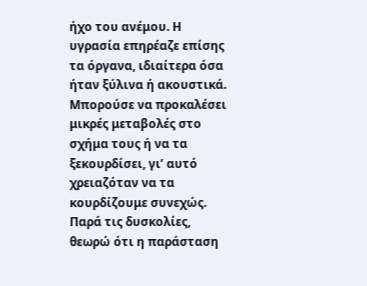ήχο του ανέμου. Η υγρασία επηρέαζε επίσης τα όργανα, ιδιαίτερα όσα ήταν ξύλινα ή ακουστικά. Μπορούσε να προκαλέσει μικρές μεταβολές στο σχήμα τους ή να τα ξεκουρδίσει, γι’ αυτό χρειαζόταν να τα κουρδίζουμε συνεχώς.
Παρά τις δυσκολίες, θεωρώ ότι η παράσταση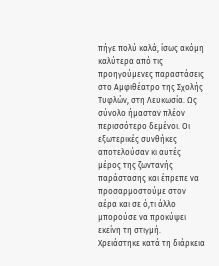πήγε πολύ καλά, ίσως ακόμη καλύτερα από τις προηγούμενες παραστάσεις στο Αμφιθέατρο της Σχολής Τυφλών, στη Λευκωσία. Ως σύνολο ήμασταν πλέον περισσότερο δεμένοι. Οι εξωτερικές συνθήκες αποτελούσαν κι αυτές μέρος της ζωντανής παράστασης και έπρεπε να προσαρμοστούμε στον αέρα και σε ό,τι άλλο μπορούσε να προκύψει εκείνη τη στιγμή.
Χρειάστηκε κατά τη διάρκεια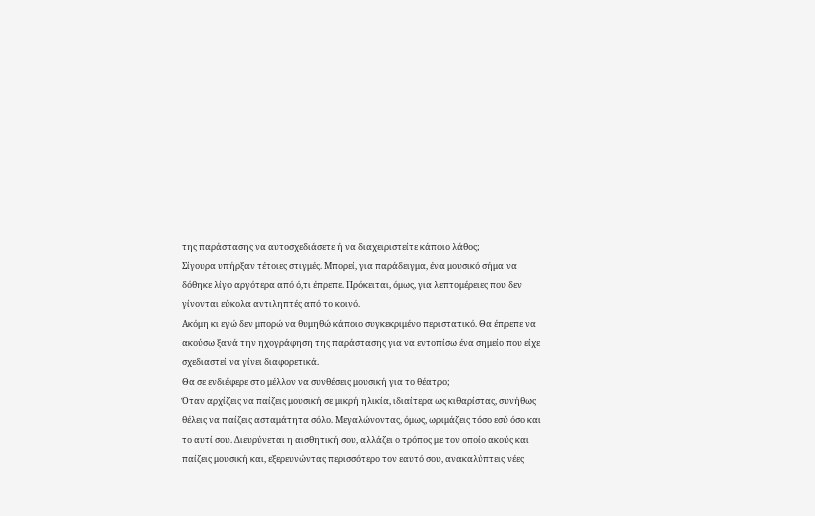της παράστασης να αυτοσχεδιάσετε ή να διαχειριστείτε κάποιο λάθος;
Σίγουρα υπήρξαν τέτοιες στιγμές. Μπορεί, για παράδειγμα, ένα μουσικό σήμα να δόθηκε λίγο αργότερα από ό,τι έπρεπε. Πρόκειται, όμως, για λεπτομέρειες που δεν γίνονται εύκολα αντιληπτές από το κοινό.
Ακόμη κι εγώ δεν μπορώ να θυμηθώ κάποιο συγκεκριμένο περιστατικό. Θα έπρεπε να ακούσω ξανά την ηχογράφηση της παράστασης για να εντοπίσω ένα σημείο που είχε σχεδιαστεί να γίνει διαφορετικά.
Θα σε ενδιέφερε στο μέλλον να συνθέσεις μουσική για το θέατρο;
Όταν αρχίζεις να παίζεις μουσική σε μικρή ηλικία, ιδιαίτερα ως κιθαρίστας, συνήθως θέλεις να παίζεις ασταμάτητα σόλο. Μεγαλώνοντας, όμως, ωριμάζεις τόσο εσύ όσο και το αυτί σου. Διευρύνεται η αισθητική σου, αλλάζει ο τρόπος με τον οποίο ακούς και παίζεις μουσική και, εξερευνώντας περισσότερο τον εαυτό σου, ανακαλύπτεις νέες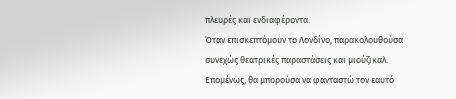πλευρές και ενδιαφέροντα.
Όταν επισκεπτόμουν το Λονδίνο, παρακολουθούσα συνεχώς θεατρικές παραστάσεις και μιούζικαλ. Επομένως, θα μπορούσα να φανταστώ τον εαυτό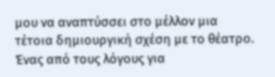μου να αναπτύσσει στο μέλλον μια τέτοια δημιουργική σχέση με το θέατρο.
Ένας από τους λόγους για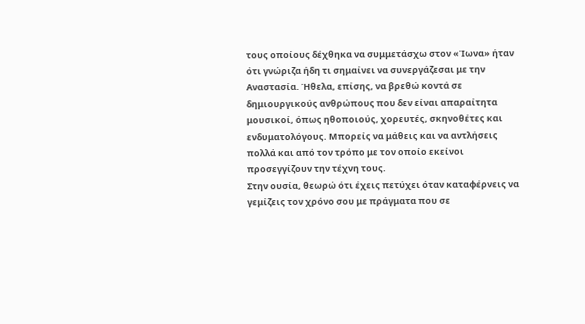τους οποίους δέχθηκα να συμμετάσχω στον «Ίωνα» ήταν ότι γνώριζα ήδη τι σημαίνει να συνεργάζεσαι με την Αναστασία. Ήθελα, επίσης, να βρεθώ κοντά σε δημιουργικούς ανθρώπους που δεν είναι απαραίτητα μουσικοί, όπως ηθοποιούς, χορευτές, σκηνοθέτες και ενδυματολόγους. Μπορείς να μάθεις και να αντλήσεις πολλά και από τον τρόπο με τον οποίο εκείνοι προσεγγίζουν την τέχνη τους.
Στην ουσία, θεωρώ ότι έχεις πετύχει όταν καταφέρνεις να γεμίζεις τον χρόνο σου με πράγματα που σε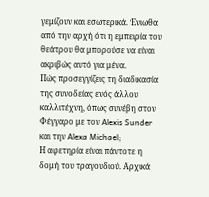γεμίζουν και εσωτερικά. Ένιωθα από την αρχή ότι η εμπειρία του θεάτρου θα μπορούσε να είναι ακριβώς αυτό για μένα.
Πώς προσεγγίζεις τη διαδικασία της συνοδείας ενός άλλου καλλιτέχνη, όπως συνέβη στον Φέγγαρο με τον Alexis Sunder και την Alexa Michael;
Η αφετηρία είναι πάντοτε η δομή του τραγουδιού. Αρχικά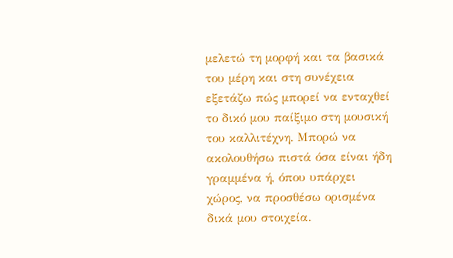μελετώ τη μορφή και τα βασικά του μέρη και στη συνέχεια εξετάζω πώς μπορεί να ενταχθεί το δικό μου παίξιμο στη μουσική του καλλιτέχνη. Μπορώ να ακολουθήσω πιστά όσα είναι ήδη γραμμένα ή, όπου υπάρχει χώρος, να προσθέσω ορισμένα δικά μου στοιχεία.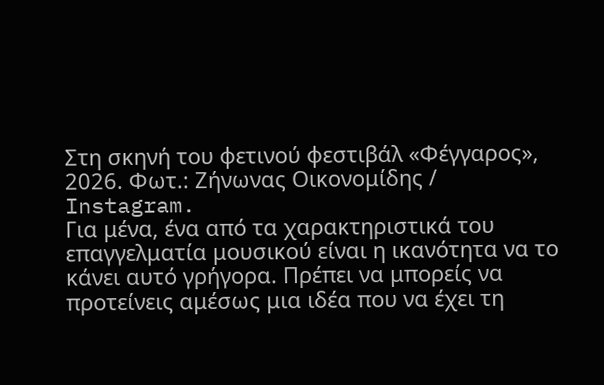Στη σκηνή του φετινού φεστιβάλ «Φέγγαρος», 2026. Φωτ.: Zήνωνας Οικονομίδης / Instagram.
Για μένα, ένα από τα χαρακτηριστικά του επαγγελματία μουσικού είναι η ικανότητα να το κάνει αυτό γρήγορα. Πρέπει να μπορείς να προτείνεις αμέσως μια ιδέα που να έχει τη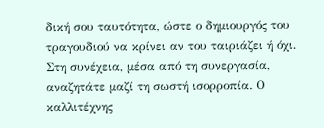δική σου ταυτότητα, ώστε ο δημιουργός του τραγουδιού να κρίνει αν του ταιριάζει ή όχι.
Στη συνέχεια, μέσα από τη συνεργασία, αναζητάτε μαζί τη σωστή ισορροπία. Ο καλλιτέχνης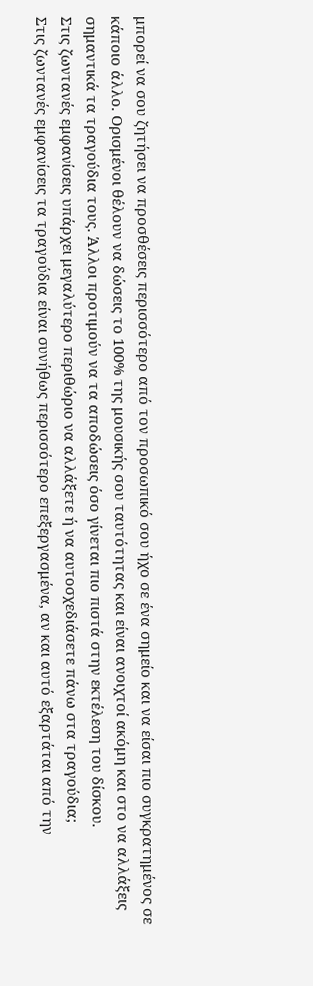μπορεί να σου ζητήσει να προσθέσεις περισσότερο από τον προσωπικό σου ήχο σε ένα σημείο και να είσαι πιο συγκρατημένος σε κάποιο άλλο. Ορισμένοι θέλουν να δώσεις το 100% της μουσικής σου ταυτότητας και είναι ανοιχτοί ακόμη και στο να αλλάξεις σημαντικά τα τραγούδια τους. Άλλοι προτιμούν να τα αποδώσεις όσο γίνεται πιο πιστά στην εκτέλεση του δίσκου.
Στις ζωντανές εμφανίσεις υπάρχει μεγαλύτερο περιθώριο να αλλάξετε ή να αυτοσχεδιάσετε πάνω στα τραγούδια;
Στις ζωντανές εμφανίσεις τα τραγούδια είναι συνήθως περισσότερο επεξεργασμένα, αν και αυτό εξαρτάται από την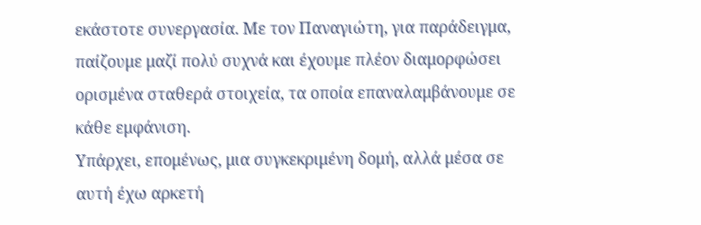εκάστοτε συνεργασία. Με τον Παναγιώτη, για παράδειγμα, παίζουμε μαζί πολύ συχνά και έχουμε πλέον διαμορφώσει ορισμένα σταθερά στοιχεία, τα οποία επαναλαμβάνουμε σε κάθε εμφάνιση.
Υπάρχει, επομένως, μια συγκεκριμένη δομή, αλλά μέσα σε αυτή έχω αρκετή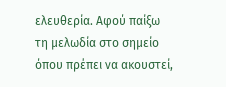ελευθερία. Αφού παίξω τη μελωδία στο σημείο όπου πρέπει να ακουστεί,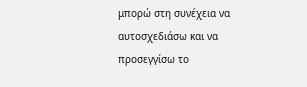μπορώ στη συνέχεια να αυτοσχεδιάσω και να προσεγγίσω το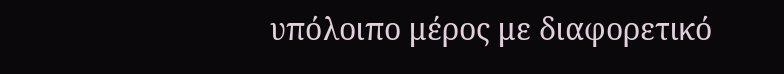υπόλοιπο μέρος με διαφορετικό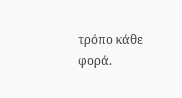τρόπο κάθε φορά.